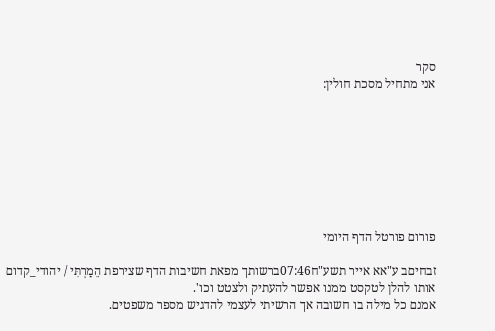סקר
אני מתחיל מסכת חולין:








פורום פורטל הדף היומי

זבחיםב ע"אא אייר תשע"ח07:46ברשותך מפאת חשיבות הדף שצירפת הֵמַרְתִּי / יהודי_קדום
אותו להלן לטקסט ממנו אפשר להעתיק ולצטט וכו'.
אמנם כל מילה בו חשובה אך הרשיתי לעצמי להדגיש מספר משפטים.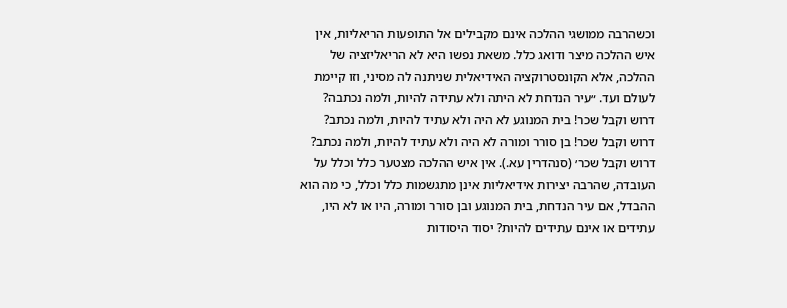וכשהרבה ממושגי ההלכה אינם מקבילים אל התופעות הריאליות, אין
איש ההלכה מיצר ודואג כלל. משאת נפשו היא לא הריאליזציה של
ההלכה, אלא הקונסטרוקציה האידיאלית שניתנה לה מסיני, וזו קיימת
לעולם ועד. ״עיר הנדחת לא היתה ולא עתידה להיות, ולמה נכתבה?
דרוש וקבל שכר! בית המנוגע לא היה ולא עתיד להיות, ולמה נכתב?
דרוש וקבל שכר! בן סורר ומורה לא היה ולא עתיד להיות, ולמה נכתב?
דרוש וקבל שכר׳ (סנהדרין עא.). אין איש ההלכה מצטער כלל וכלל על
העובדה, שהרבה יצירות אידיאליות אינן מתגשמות כלל וכלל, כי מה הוא
ההבדל, אם עיר הנדחת, בית המנוגע ובן סורר ומורה, היו או לא היו,
עתידים או אינם עתידים להיות? יסוד היסודות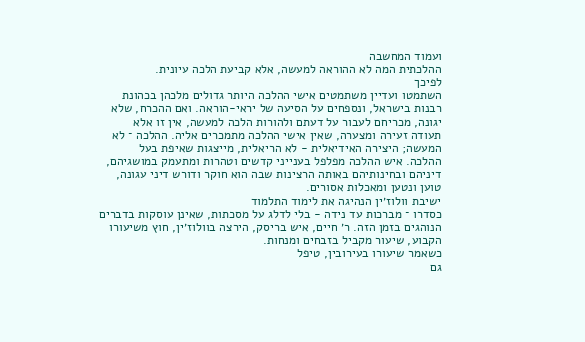ועמוד המחשבה
ההלכתית המה לא ההוראה למעשה, אלא קביעת הלכה עיונית.
לפיכך
השתמטו ועדיין משתמטים אישי ההלכה היותר גדולים מלכהן בכהונת
רבנות בישראל, ונספחים על הסיעה של יראי-הוראה. ואם ההכרח, שלא
יגונה, מכריחם לעבור על דעתם ולהורות הלכה למעשה, אין זו אלא
תעודה זעירה ומצערה, שאין אישי ההלכה מתמכרים אליה. ההלכה ־ לא
המעשה; היצירה האידיאלית - לא הריאלית, מייצגות שאיפת בעל
ההלכה. איש ההלכה מפלפל בענייני קדשים וטהרות ומתעמק במושגיהם,
דיניהם ובחינותיהם באותה הרצינות שבה הוא חוקר ודורש דיני עגונה,
טוען ונטען ומאכלות אסורים.
ישיבת וולוז׳ין הנהיגה את לימוד התלמוד
כסדרו ־ מברכות עד נידה - בלי לדלג על מסכתות, שאינן עוסקות בדברים
הנוהגים בזמן הזה. ר׳ חיים, איש בריסק, הירצה בוולוז׳ין, חוץ משיעורו
הקבוע, שיעור מקביל בזבחים ומנחות.
כשאמר שיעורו בעירובין, טיפל
גם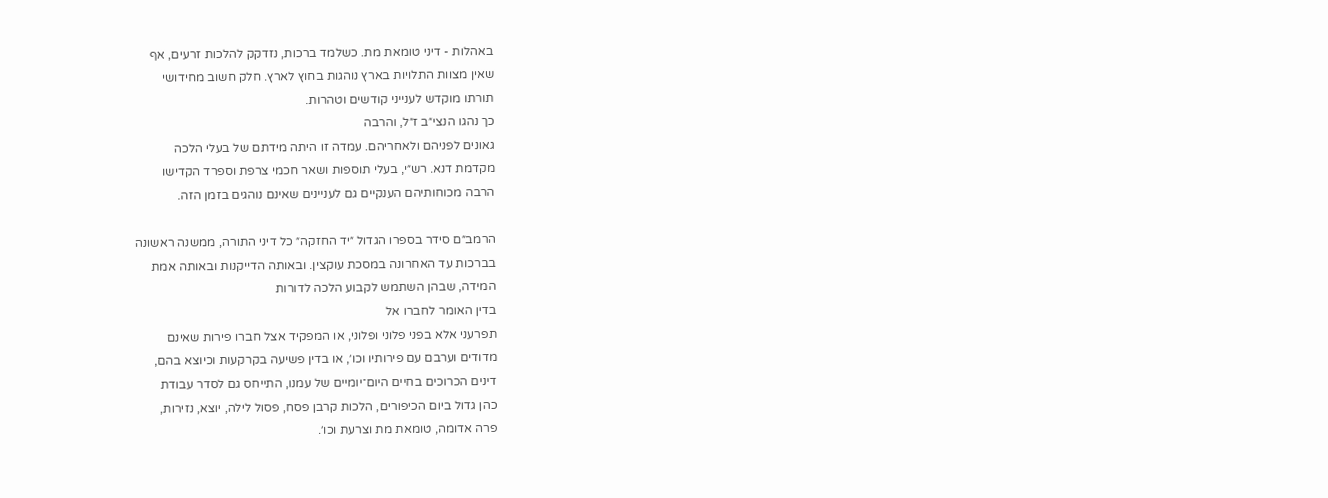באהלות - דיני טומאת מת. כשלמד ברכות, נזדקק להלכות זרעים, אף
שאין מצוות התלויות בארץ נוהגות בחוץ לארץ. חלק חשוב מחידושי
תורתו מוקדש לענייני קודשים וטהרות.
כך נהגו הנצי״ב ז״ל, והרבה
גאונים לפניהם ולאחריהם. עמדה זו היתה מידתם של בעלי הלכה
מקדמת דנא. רש״י, בעלי תוספות ושאר חכמי צרפת וספרד הקדישו
הרבה מכוחותיהם הענקיים גם לעניינים שאינם נוהגים בזמן הזה.

הרמב״ם סידר בספרו הגדול ״יד החזקה״ כל דיני התורה, ממשנה ראשונה
בברכות עד האחרונה במסכת עוקצין. ובאותה הדייקנות ובאותה אמת
המידה, שבהן השתמש לקבוע הלכה לדורות
בדין האומר לחברו אל
תפרעני אלא בפני פלוני ופלוני, או המפקיד אצל חברו פירות שאינם
מדודים וערבם עם פירותיו וכו׳, או בדין פשיעה בקרקעות וכיוצא בהם,
דינים הכרוכים בחיים היום־יומיים של עמנו, התייחס גם לסדר עבודת
כהן גדול ביום הכיפורים, הלכות קרבן פסח, פסול לילה, יוצא, נזירות,
פרה אדומה, טומאת מת וצרעת וכו׳.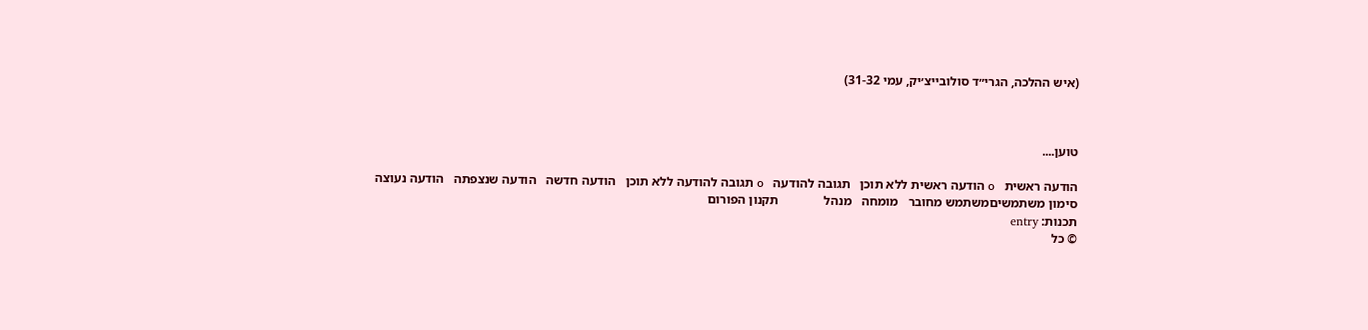(איש ההלכה, הגרי״ד סולובייצ׳יק, עמי 31-32)



טוען....

הודעה ראשית   օ הודעה ראשית ללא תוכן   תגובה להודעה   օ תגובה להודעה ללא תוכן   הודעה חדשה   הודעה שנצפתה   הודעה נעוצה
סימון משתמשיםמשתמש מחובר   מומחה   מנהל              תקנון הפורום
תכנות: entry
© כל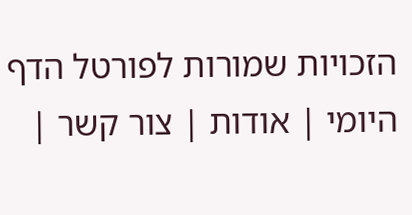הזכויות שמורות לפורטל הדף היומי | אודות | צור קשר |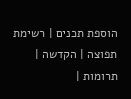הוספת תכנים | רשימת תפוצה | הקדשה | תרומות |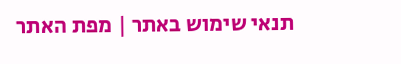תנאי שימוש באתר | מפת האתר